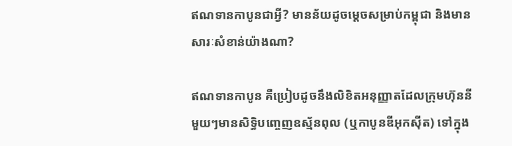ឥណទានកាបូនជាអ្វី? មានន័យដូចម្ដេចសម្រាប់កម្ពុជា និងមានសារៈសំខាន់យ៉ាងណា?

ឥណទានកាបូន គឺប្រៀបដូចនឹងលិខិតអនុញ្ញាតដែលក្រុមហ៊ុននីមួយៗមានសិទ្ធិបញ្ចេញឧស្ម័នពុល (ឬកាបូនឌីអុកស៊ីត) ទៅក្នុង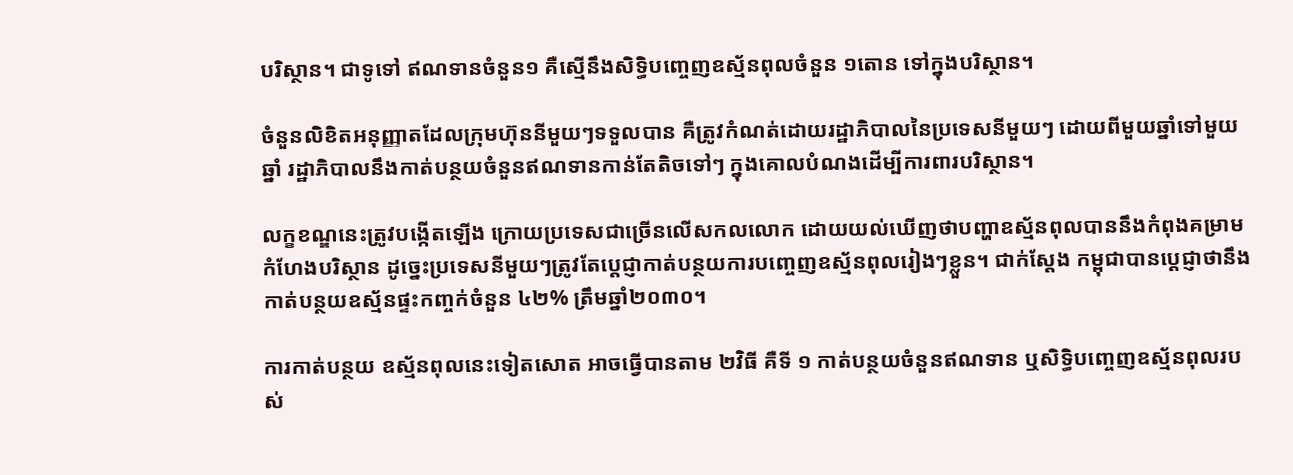បរិស្ថាន។ ជាទូទៅ ឥណទានចំនួន១ គឺស្មើនឹងសិទ្ធិបញ្ចេញឧស្ម័នពុលចំនួន ១តោន ទៅក្នុងបរិស្ថាន។

ចំនួនលិខិតអនុញ្ញាតដែលក្រុមហ៊ុននីមួយៗទទួលបាន គឺត្រូវកំណត់ដោយរដ្ឋាភិបាលនៃប្រទេសនីមួយៗ ដោយពីមួយឆ្នាំទៅមួយឆ្នាំ រដ្ឋាភិបាលនឹងកាត់បន្ថយចំនួនឥណទានកាន់តែតិចទៅៗ ក្នុងគោលបំណងដើម្បីការពារបរិស្ថាន។

លក្ខខណ្ឌនេះត្រូវបង្កើតឡើង ក្រោយប្រទេសជាច្រើនលើសកលលោក ដោយយល់ឃើញថាបញ្ហាឧស្ម័នពុលបាននឹងកំពុងគម្រាមកំហែងបរិស្ថាន ដូច្នេះប្រទេសនីមួយៗត្រូវតែប្ដេជ្ញាកាត់បន្ថយការបញ្ចេញឧស្ម័នពុលរៀងៗខ្លួន។ ជាក់ស្ដែង កម្ពុជាបានប្ដេជ្ញាថានឹងកាត់បន្ថយឧស្ម័នផ្ទះកញ្ចក់ចំនួន ៤២% ត្រឹមឆ្នាំ២០៣០។

ការកាត់បន្ថយ ឧស្ម័នពុលនេះទៀតសោត អាចធ្វើបានតាម ២វិធី គឺទី ១ កាត់បន្ថយចំនួនឥណទាន ឬសិទ្ធិបញ្ចេញឧស្ម័នពុលរបស់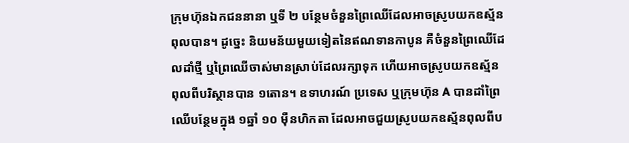ក្រុមហ៊ុនឯកជននានា ឬទី ២ បន្ថែមចំនួនព្រៃឈើដែលអាចស្រូបយកឧស្ម័នពុលបាន។ ដូច្នេះ និយមន័យមួយទៀតនៃឥណទានកាបូន គឺចំនួនព្រៃឈើដែលដាំថ្មី ឬព្រៃឈើចាស់មានស្រាប់ដែលរក្សាទុក ហើយអាចស្រូបយកឧស្ម័នពុលពីបរិស្ថានបាន ១តោន។ ឧទាហរណ៍ ប្រទេស ឬក្រុមហ៊ុន A បានដាំព្រៃឈើបន្ថែមក្នុង ១ឆ្នាំ ១០ ម៉ឺនហិកតា ដែលអាចជួយស្រូបយកឧស្ម័នពុលពីប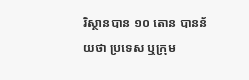រិស្ថានបាន ១០ តោន បានន័យថា ប្រទេស ឬក្រុម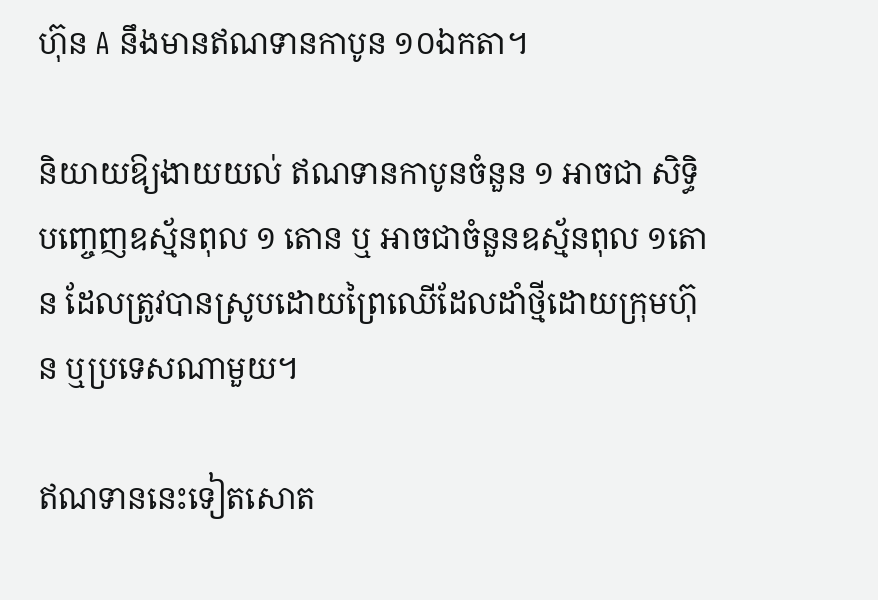ហ៊ុន A នឹងមានឥណទានកាបូន ១០ឯកតា។

និយាយឱ្យងាយយល់ ឥណទានកាបូនចំនួន ១ អាចជា សិទ្ធិបញ្ចេញឧស្ម័នពុល ១ តោន ឬ អាចជាចំនួនឧស្ម័នពុល ១តោន ដែលត្រូវបានស្រូបដោយព្រៃឈើដែលដាំថ្មីដោយក្រុមហ៊ុន ឬប្រទេសណាមួយ។

ឥណទាននេះទៀតសោត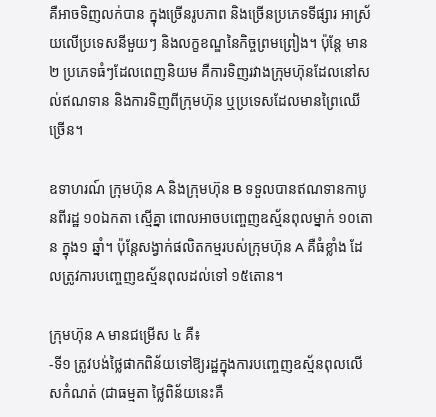គឺអាចទិញលក់បាន ក្នុងច្រើនរូបភាព និងច្រើនប្រភេទទីផ្សារ អាស្រ័យលើប្រទេសនីមួយៗ និងលក្ខខណ្ឌនៃកិច្ចព្រមព្រៀង។ ប៉ុន្តែ មាន២ ប្រភេទធំៗដែលពេញនិយម គឺការទិញរវាងក្រុមហ៊ុនដែលនៅសល់ឥណទាន និងការទិញពីក្រុមហ៊ុន ឬប្រទេសដែលមានព្រៃឈើច្រើន។

ឧទាហរណ៍ ក្រុមហ៊ុន A និងក្រុមហ៊ុន B ទទួលបានឥណទានកាបូនពីរដ្ឋ ១០ឯកតា ស្មើគ្នា ពោលអាចបញ្ចេញឧស្ម័នពុលម្នាក់ ១០តោន ក្នុង១ ឆ្នាំ។ ប៉ុន្តែសង្វាក់ផលិតកម្មរបស់ក្រុមហ៊ុន A គឺធំខ្លាំង ដែលត្រូវការបញ្ចេញឧស្ម័នពុលដល់ទៅ ១៥តោន។

ក្រុមហ៊ុន A មានជម្រើស ៤ គឺ៖
-ទី១ ត្រូវបង់ថ្លៃផាកពិន័យទៅឱ្យរដ្ឋក្នុងការបញ្ចេញឧស្ម័នពុលលើសកំណត់ (ជាធម្មតា ថ្លៃពិន័យនេះគឺ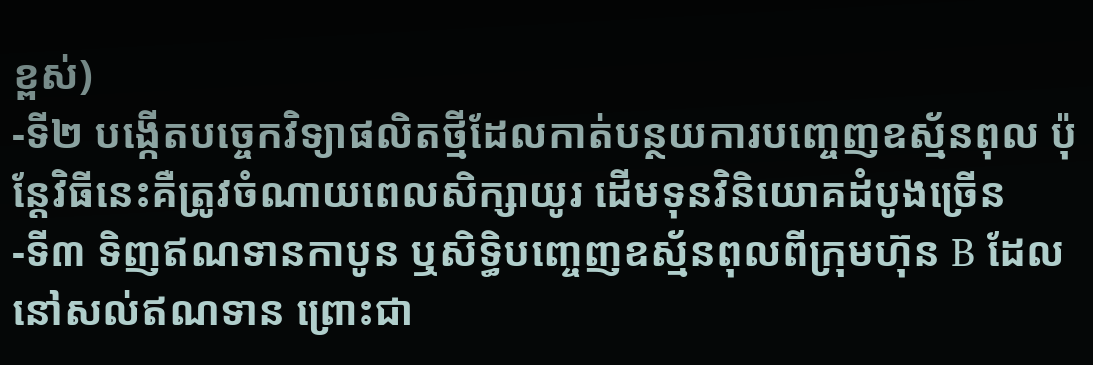ខ្ពស់)
-ទី២ បង្កើតបច្ចេកវិទ្យាផលិតថ្មីដែលកាត់បន្ថយការបញ្ចេញឧស្ម័នពុល ប៉ុន្តែវិធីនេះគឺត្រូវចំណាយពេលសិក្សាយូរ ដើមទុនវិនិយោគដំបូងច្រើន
-ទី៣ ទិញឥណទានកាបូន ឬសិទ្ធិបញ្ចេញឧស្ម័នពុលពីក្រុមហ៊ុន B ដែលនៅសល់ឥណទាន ព្រោះជា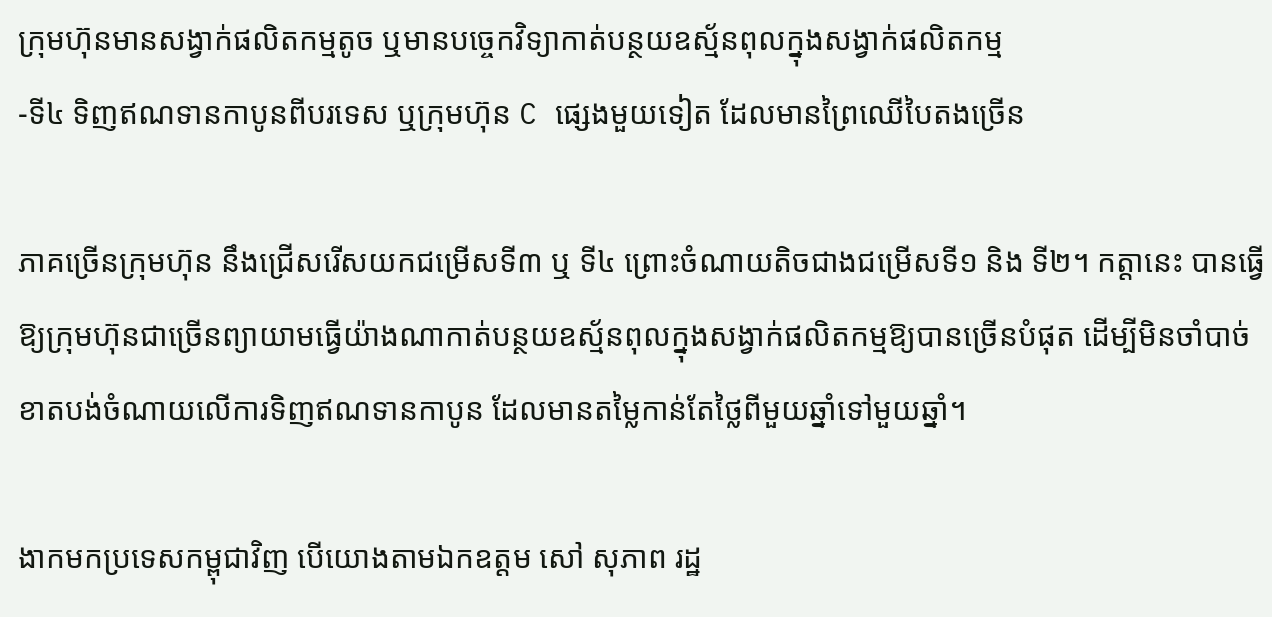ក្រុមហ៊ុនមានសង្វាក់ផលិតកម្មតូច ឬមានបច្ចេកវិទ្យាកាត់បន្ថយឧស្ម័នពុលក្នុងសង្វាក់ផលិតកម្ម
-ទី៤ ទិញឥណទានកាបូនពីបរទេស ឬក្រុមហ៊ុន C ផ្សេងមួយទៀត ដែលមានព្រៃឈើបៃតងច្រើន

ភាគច្រើនក្រុមហ៊ុន នឹងជ្រើសរើសយកជម្រើសទី៣ ឬ ទី៤ ព្រោះចំណាយតិចជាងជម្រើសទី១ និង ទី២។ កត្តានេះ បានធ្វើឱ្យក្រុមហ៊ុនជាច្រើនព្យាយាមធ្វើយ៉ាងណាកាត់បន្ថយឧស្ម័នពុលក្នុងសង្វាក់ផលិតកម្មឱ្យបានច្រើនបំផុត ដើម្បីមិនចាំបាច់ខាតបង់ចំណាយលើការទិញឥណទានកាបូន ដែលមានតម្លៃកាន់តែថ្លៃពីមួយឆ្នាំទៅមួយឆ្នាំ។

ងាកមកប្រទេសកម្ពុជាវិញ បើយោងតាមឯកឧត្តម សៅ សុភាព រដ្ឋ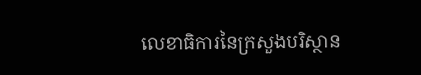លេខាធិការនៃក្រសួងបរិស្ថាន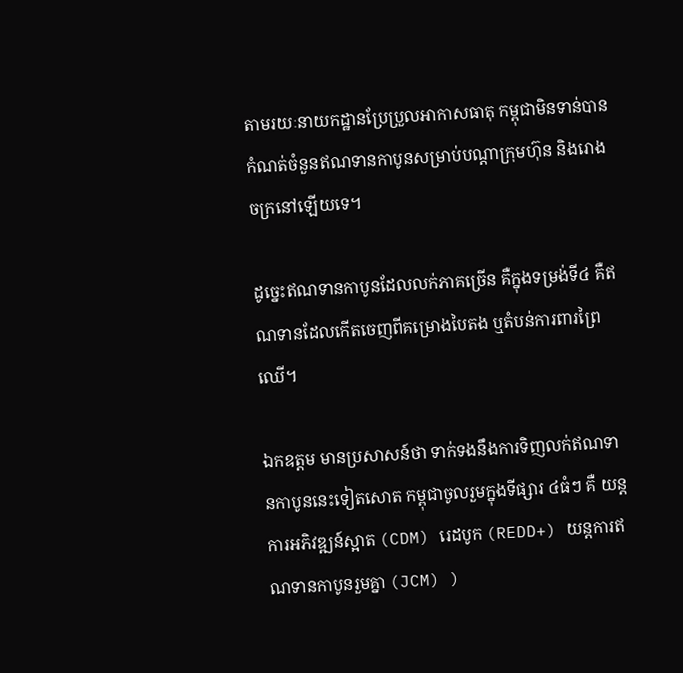តាមរយៈនាយកដ្ឋានប្រែប្រួលអាកាសធាតុ កម្ពុជាមិនទាន់បានកំណត់ចំនួនឥណទានកាបូនសម្រាប់បណ្តាក្រុមហ៊ុន និងរោងចក្រនៅឡើយទេ។

ដូច្នេះឥណទានកាបូនដែលលក់ភាគច្រើន គឺក្នុងទម្រង់ទី៤ គឺឥណទានដែលកើតចេញពីគម្រោងបៃតង ឬតំបន់ការពារព្រៃឈើ។

ឯកឧត្តម មានប្រសាសន៍ថា ទាក់ទងនឹងការទិញលក់ឥណទានកាបូននេះទៀតសោត កម្ពុជាចូលរួមក្នុងទីផ្សារ ៤ធំៗ គឺ យន្តការអភិវឌ្ឍន៍ស្អាត (CDM) រេដបូក (REDD+) យន្តការឥណទានកាបូនរួមគ្នា (JCM) )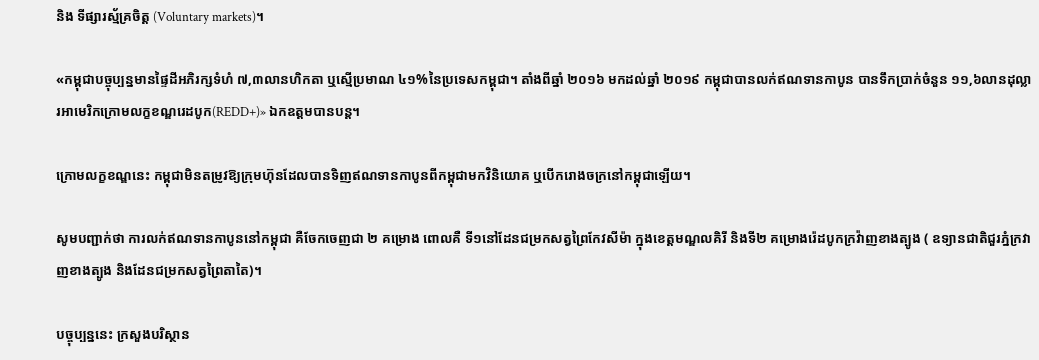និង ទីផ្សារស្ម័គ្រចិត្ត (Voluntary markets)។

«កម្ពុជាបច្ចុប្បន្នមានផ្ទៃដីអភិរក្សទំហំ ៧,៣លានហិកតា ឬស្មើប្រមាណ ៤១%នៃប្រទេសកម្ពុជា។ តាំងពីឆ្នាំ ២០១៦ មកដល់ឆ្នាំ ២០១៩ កម្ពុជាបានលក់ឥណទានកាបូន បានទឹកប្រាក់ចំនួន ១១,៦លានដុល្លារអាមេរិកក្រោមលក្ខខណ្ឌរេដបូក(REDD+)» ឯកឧត្តមបានបន្ត។

ក្រោមលក្ខខណ្ឌនេះ កម្ពុជាមិនតម្រូវឱ្យក្រុមហ៊ុនដែលបានទិញឥណទានកាបូនពីកម្ពុជាមកវិនិយោគ ឬបើករោងចក្រនៅកម្ពុជាឡើយ។

សូមបញ្ជាក់ថា ការលក់ឥណទានកាបូននៅកម្ពុជា គឺចែកចេញជា ២ គម្រោង ពោលគឺ ទី១នៅដែនជម្រកសត្វព្រៃកែវសីម៉ា ក្នុងខេត្តមណ្ឌលគិរី និងទី២ គម្រោងរ៉េដបូកក្រវ៉ាញខាងត្បូង ( ឧទ្យានជាតិជួរភ្នំក្រវាញខាងត្បូង និងដែនជម្រកសត្វព្រៃតាតៃ)។

បច្ចុប្បន្ននេះ ក្រសួងបរិស្ថាន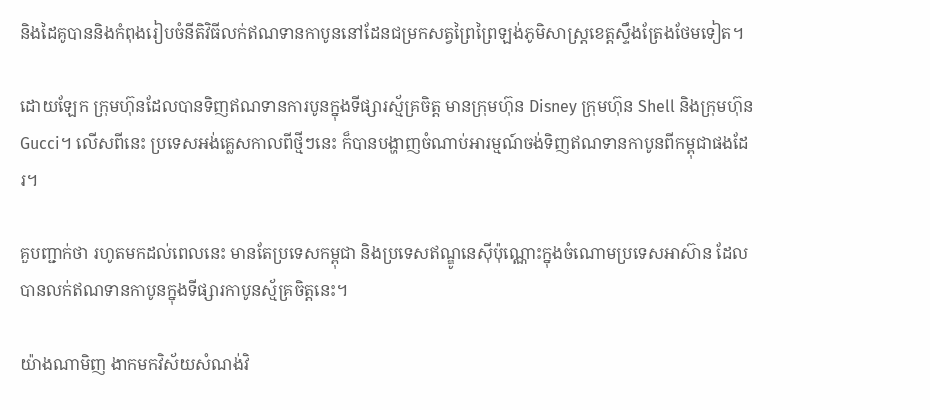និងដៃគូបាននិងកំពុងរៀបចំនីតិវិធីលក់ឥណទានកាបូននៅដែនជម្រកសត្វព្រៃព្រៃឡង់ភូមិសាស្ត្រខេត្តស្ទឹងត្រែងថែមទៀត។

ដោយឡែក ក្រុមហ៊ុនដែលបានទិញឥណទានការបូនក្នុងទីផ្សារស្ម័គ្រចិត្ត មានក្រុមហ៊ុន Disney ក្រុមហ៊ុន Shell និងក្រុមហ៊ុន Gucci។ លើសពីនេះ ប្រទេសអង់គ្លេសកាលពីថ្មីៗនេះ ក៏បានបង្ហាញចំណាប់អារម្មណ៍ចង់ទិញឥណទានកាបូនពីកម្ពុជាផងដែរ។

គួបញ្ជាក់ថា រហូតមកដល់ពេលនេះ មានតែប្រទេសកម្ពុជា និងប្រទេសឥណ្ឌូនេស៊ីប៉ុណ្ណោះក្នុងចំណោមប្រទេសអាស៊ាន ដែលបានលក់ឥណទានកាបូនក្នុងទីផ្សារកាបូនស្ម័គ្រចិត្តនេះ។

យ៉ាងណាមិញ ងាកមកវិស័យសំណង់វិ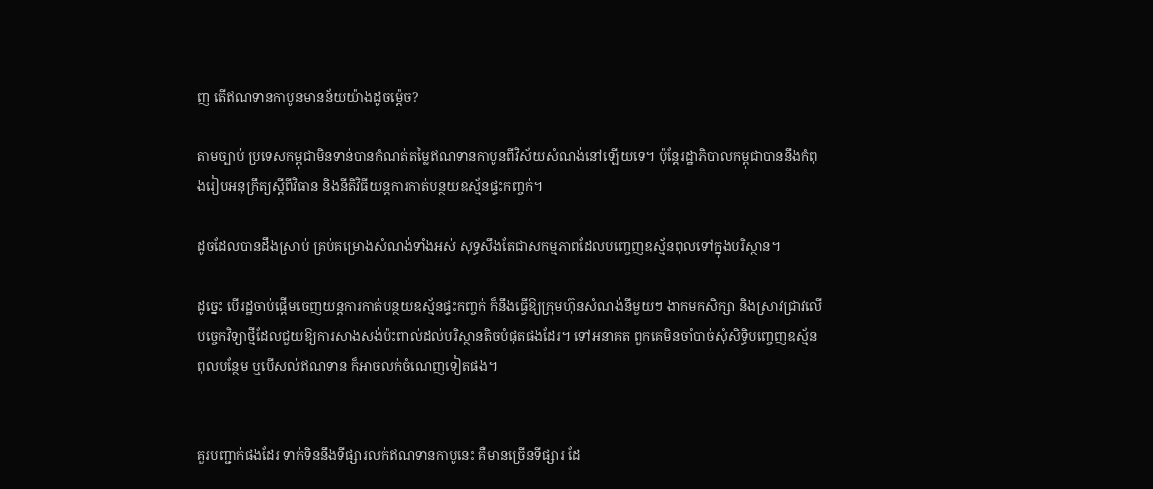ញ តើឥណទានកាបូនមានន័យយ៉ាងដូចម្ដ៉េច?

តាមច្បាប់ ប្រទេសកម្ពុជាមិនទាន់បានកំណត់តម្លៃឥណទានកាបូនពីវិស័យសំណង់នៅឡើយទេ។ ប៉ុន្តែរដ្ឋាភិបាលកម្ពុជាបាននឹងកំពុងរៀបអនុក្រឹត្យស្តីពីវិធាន និងនីតិវិធីយន្តការកាត់បន្ថយឧស្ម័នផ្ទះកញ្ចក់។

ដូចដែលបានដឹងស្រាប់ គ្រប់គម្រោងសំណង់ទាំងអស់ សុទ្ធសឹងតែជាសកម្មភាពដែលបញ្ចេញឧស្ម័នពុលទៅក្នុងបរិស្ថាន។

ដូច្នេះ បើរដ្ឋចាប់ផ្ដើមចេញយន្តការកាត់បន្ថយឧស្ម័នផ្ទះកញ្ចក់ ក៏នឹងធ្វើឱ្យក្រុមហ៊ុនសំណង់នីមួយៗ ងាកមកសិក្សា និងស្រាវជ្រាវលើបច្ចេកវិទ្យាថ្មីដែលជួយឱ្យការសាងសង់ប៉ះពាល់ដល់បរិស្ថានតិចបំផុតផងដែរ។ ទៅអនាគត ពួកគេមិនចាំបាច់សុំសិទ្ធិបញ្ចេញឧស្ម័នពុលបន្ថែម ឬបើសល់ឥណទាន ក៏អាចលក់ចំណេញទៀតផង។


គួរបញ្ជាក់ផងដែរ ទាក់ទិននឹងទីផ្សារលក់ឥណទានកាបូនេះ គឺមានច្រើនទីផ្សារ ដែ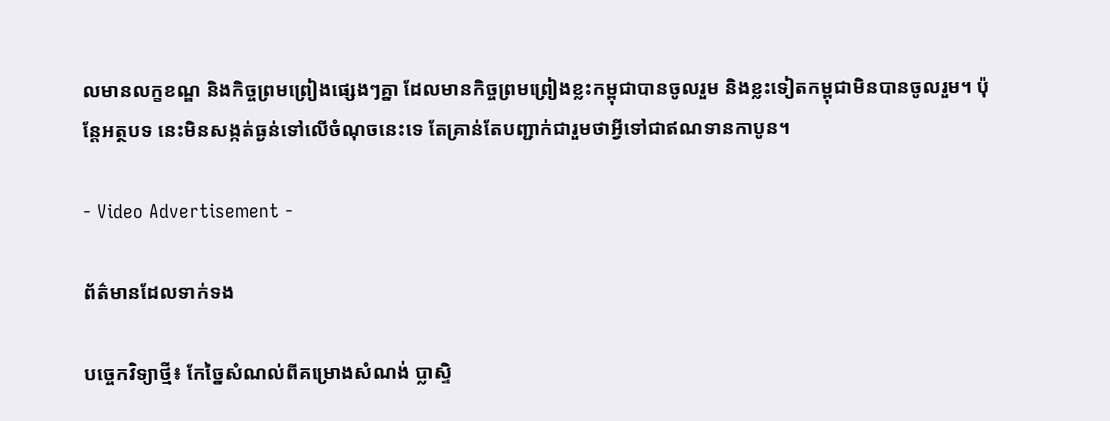លមានលក្ខខណ្ឌ និងកិច្ចព្រមព្រៀងផ្សេងៗគ្នា ដែលមានកិច្ចព្រមព្រៀងខ្លះកម្ពុជាបានចូលរួម និងខ្លះទៀតកម្ពុជាមិនបានចូលរួម។ ប៉ុន្តែអត្ថបទ នេះមិនសង្កត់ធ្ងន់ទៅលើចំណុចនេះទេ តែគ្រាន់តែបញ្ជាក់ជារួមថាអ្វីទៅជាឥណទានកាបូន។

- Video Advertisement -

ព័ត៌មានដែលទាក់ទង

បច្ចេកវិទ្យាថ្មី៖ កែច្នៃសំណល់ពីគម្រោងសំណង់ ប្លាស្ទិ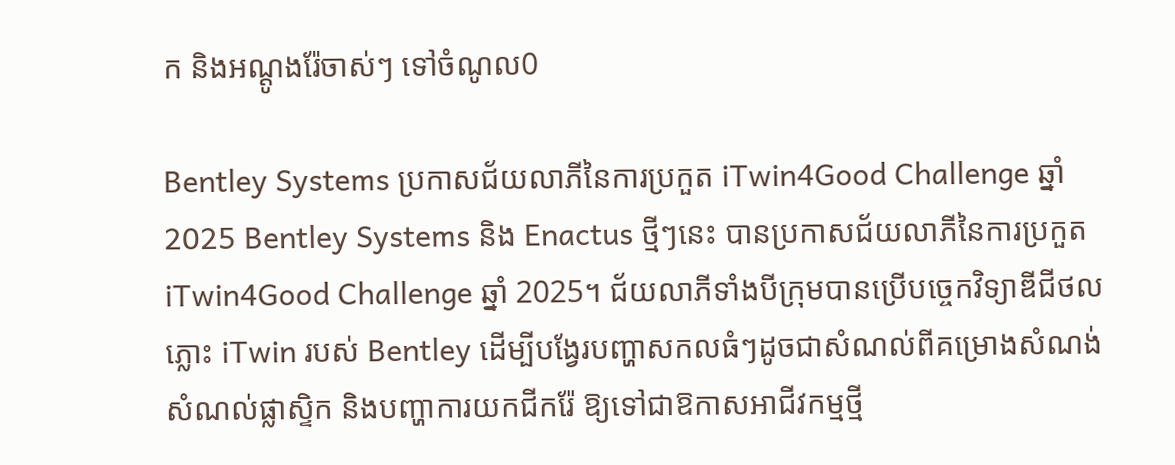ក និងអណ្ដូងរ៉ែចាស់ៗ ទៅចំណូល0

Bentley Systems ប្រកាសជ័យលាភីនៃការប្រកួត iTwin4Good Challenge ឆ្នាំ 2025 Bentley Systems និង Enactus ថ្មីៗនេះ បានប្រកាសជ័យលាភីនៃការប្រកួត iTwin4Good Challenge ឆ្នាំ 2025។ ជ័យលាភីទាំងបីក្រុមបានប្រើបច្ចេកវិទ្យាឌីជីថលភ្លោះ iTwin របស់ Bentley ដើម្បីបង្វែរបញ្ហាសកលធំៗដូចជាសំណល់ពីគម្រោងសំណង់ សំណល់ផ្លាស្ទិក និងបញ្ហាការយកជីករ៉ែ ឱ្យទៅជាឱកាសអាជីវកម្មថ្មី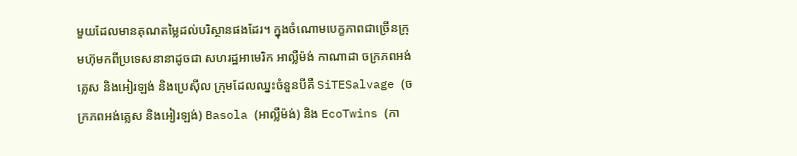មួយដែលមានគុណតម្លៃដល់បរិស្ថានផងដែរ។ ក្នុងចំណោមបេក្ខភាពជាច្រើនក្រុមហ៊ុមកពីប្រទេសនានាដូចជា សហរដ្ឋអាមេរិក អាល្លឺម៉ង់ កាណាដា ចក្រភពអង់គ្លេស និងអៀរឡង់ និងប្រេស៊ីល ក្រុមដែលឈ្នះចំនួនបីគឺ SiTESalvage (ចក្រភពអង់គ្លេស និងអៀរឡង់) Basola (អាល្លឺម៉ង់) និង EcoTwins (កា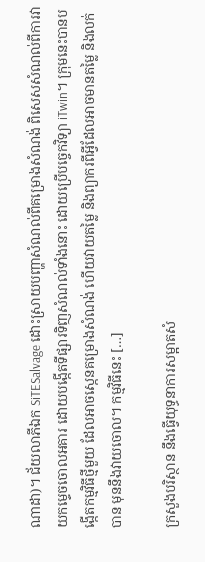ណាដា)។ ជ័យលាភីឯក SiTESalvage ដោះស្រាយបញ្ហាសំណល់ពីគម្រោងសំណង់ ពិសេសសំណល់ពីការវាយកម្ទេចចោលអគារ ដោយបង្កើតទីផ្សារទិញសំណល់ទាំងនោះ ដោយប្រើបច្ចេកវិទ្យា iTwin។ ក្រុមនេះបានបង្កើតកម្មវិធីថ្មីមួយ ដែលអាចស្កេនគម្រោងសំណង់ ហើយវាយតម្លៃ និងព្យាករពីអ្វីដែលអាចមានតម្លៃ និងលក់បាន មុននឹងវាយចោល។ កម្មវិធីនេះ […]

ក្រសួងបរិស្ថាន នឹងធ្វើយុទ្ធនាការសម្អាតសំ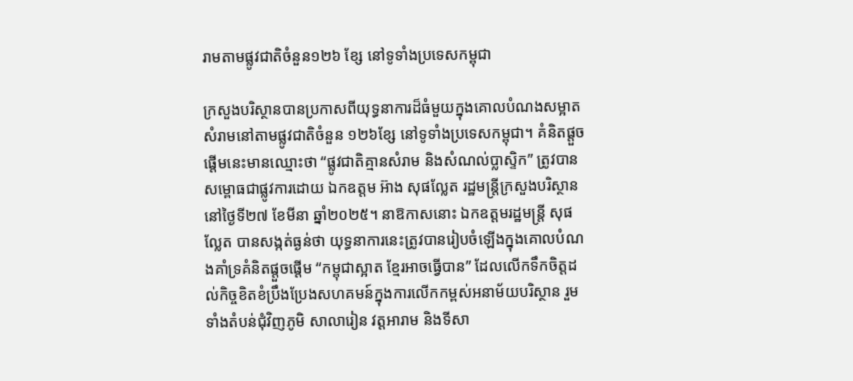រាមតាមផ្លូវជាតិចំនួន១២៦ ខ្សែ នៅទូទាំងប្រទេសកម្ពុជា

ក្រសួងបរិស្ថានបានប្រកាសពីយុទ្ធនាការដ៏ធំមួយក្នុងគោលបំណងសម្អាតសំរាមនៅតាមផ្លូវជាតិចំនួន ១២៦ខ្សែ នៅទូទាំងប្រទេសកម្ពុជា។ គំនិតផ្តួចផ្តើមនេះមានឈ្មោះថា “ផ្លូវជាតិគ្មានសំរាម និងសំណល់ប្លាស្ទិក” ត្រូវបានសម្ពោធជាផ្លូវការដោយ ឯកឧត្តម អ៊ាង សុផល្លែត រដ្ឋមន្ត្រីក្រសួងបរិស្ថាន នៅថ្ងៃទី២៧ ខែមីនា ឆ្នាំ២០២៥។ នាឱកាសនោះ ឯកឧត្តមរដ្ឋមន្ត្រី សុផល្លែត បានសង្កត់ធ្ងន់ថា យុទ្ធនាការនេះត្រូវបានរៀបចំឡើងក្នុងគោលបំណងគាំទ្រគំនិតផ្តួចផ្តើម “កម្ពុជាស្អាត ខ្មែរអាចធ្វើបាន” ដែលលើកទឹកចិត្តដល់កិច្ចខិតខំប្រឹងប្រែងសហគមន៍ក្នុងការលើកកម្ពស់អនាម័យបរិស្ថាន រួមទាំងតំបន់ជុំវិញភូមិ សាលារៀន វត្តអារាម និងទីសា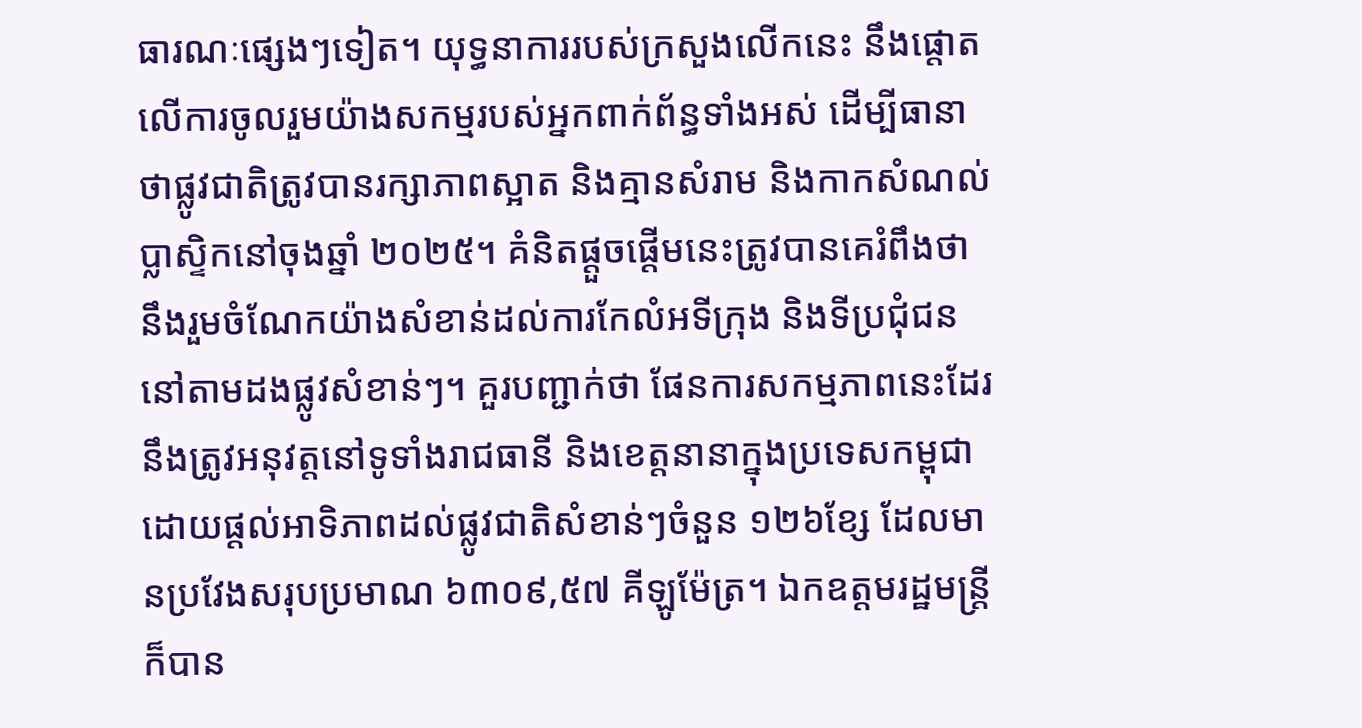ធារណៈផ្សេងៗទៀត។ យុទ្ធនាការរបស់ក្រសួងលើកនេះ នឹងផ្តោតលើការចូលរួមយ៉ាងសកម្មរបស់អ្នកពាក់ព័ន្ធទាំងអស់ ដើម្បីធានាថាផ្លូវជាតិត្រូវបានរក្សាភាពស្អាត និងគ្មានសំរាម និងកាកសំណល់ប្លាស្ទិកនៅចុងឆ្នាំ ២០២៥។ គំនិតផ្តួចផ្តើមនេះត្រូវបានគេរំពឹងថានឹងរួមចំណែកយ៉ាងសំខាន់ដល់ការកែលំអទីក្រុង និងទីប្រជុំជននៅតាមដងផ្លូវសំខាន់ៗ។ គួរបញ្ជាក់ថា ផែនការសកម្មភាពនេះដែរ នឹងត្រូវអនុវត្តនៅទូទាំងរាជធានី និងខេត្តនានាក្នុងប្រទេសកម្ពុជា ដោយផ្តល់អាទិភាពដល់ផ្លូវជាតិសំខាន់ៗចំនួន ១២៦ខ្សែ ដែលមានប្រវែងសរុបប្រមាណ ៦៣០៩,៥៧ គីឡូម៉ែត្រ។ ឯកឧត្តមរដ្ឋមន្ត្រី ក៏បាន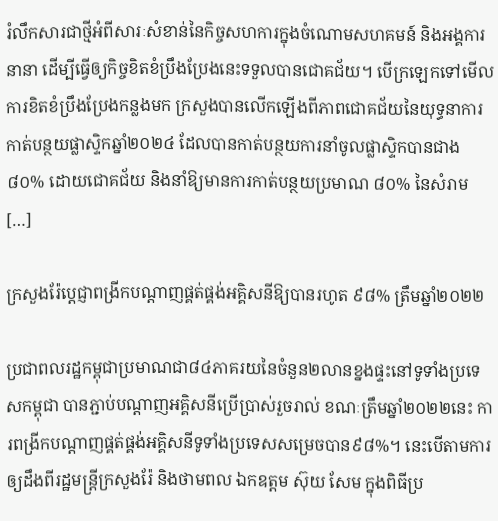រំលឹកសារជាថ្មីអំពីសារៈសំខាន់នៃកិច្ចសហការក្នុងចំណោមសហគមន៍ និងអង្គការនានា ដើម្បីធ្វើឲ្យកិច្ចខិតខំប្រឹងប្រែងនេះទទួលបានជោគជ័យ។ បើក្រឡេកទៅមើលការខិតខំប្រឹងប្រែងកន្លងមក ក្រសួងបានលើកឡើងពីភាពជោគជ័យនៃយុទ្ធនាការកាត់បន្ថយផ្លាស្ទិកឆ្នាំ២០២៤ ដែលបានកាត់បន្ថយការនាំចូលផ្លាស្ទិកបានជាង ៨០% ដោយជោគជ័យ និងនាំឱ្យមានការកាត់បន្ថយប្រមាណ ៨០% នៃសំរាម […]

ក្រសួងរ៉ែប្តេជ្ញាពង្រីកបណ្តាញផ្គត់ផ្គង់អគ្គិសនីឱ្យបានរហូត ៩៨% ត្រឹមឆ្នាំ២០២២

ប្រជាពលរដ្ឋកម្ពុជាប្រមាណជា៨៤ភាគរយនៃចំនួន២លានខ្នងផ្ទះនៅទូទាំងប្រទេសកម្ពុជា បានភ្ជាប់បណ្តាញអគ្គិសនីប្រើប្រាស់រួចរាល់ ខណៈត្រឹមឆ្នាំ២០២២នេះ ការពង្រីកបណ្តាញផ្គត់ផ្គង់អគ្គិសនីទូទាំងប្រទេសសម្រេចបាន៩៨%។ នេះបើតាមការឲ្យដឹងពីរដ្ឋមន្ត្រីក្រសួងរ៉ែ និងថាមពល ឯកឧត្តម ស៊ុយ សែម ក្នុងពិធីប្រ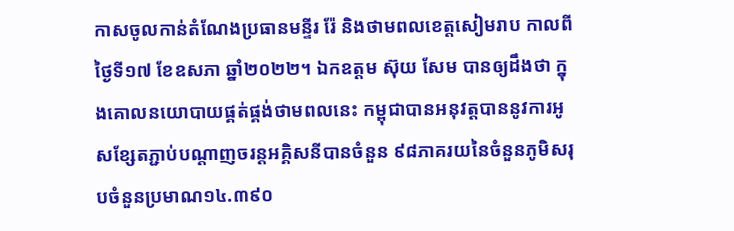កាសចូលកាន់តំណែងប្រធានមន្ទីរ រ៉ែ និងថាមពលខេត្តសៀមរាប កាលពីថ្ងៃទី១៧ ខែឧសភា ឆ្នាំ២០២២។ ឯកឧត្តម ស៊ុយ សែម បានឲ្យដឹងថា ក្នុងគោលនយោបាយផ្គត់ផ្គង់ថាមពលនេះ កម្ពុជាបានអនុវត្តបាននូវការអូសខ្សែតភ្ជាប់បណ្តាញចរន្តអគ្គិសនីបានចំនួន ៩៨ភាគរយនៃចំនួនភូមិសរុបចំនួនប្រមាណ១៤.៣៩០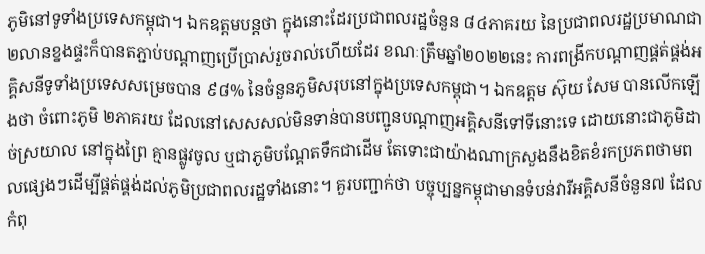ភូមិនៅទូទាំងប្រទេសកម្ពុជា។ ឯកឧត្តមបន្តថា ក្នុងនោះដែរប្រជាពលរដ្ឋចំនួន ៨៤ភាគរយ នៃប្រជាពលរដ្ឋប្រមាណជា ២លានខ្នងផ្ទះក៏បានតភ្ជាប់បណ្តាញប្រើប្រាស់រួចរាល់ហើយដែរ ខណៈត្រឹមឆ្នាំ២០២២នេះ ការពង្រីកបណ្តាញផ្គត់ផ្គង់អគ្គិសនីទូទាំងប្រទេសសម្រេចបាន ៩៨% នៃចំនួនភូមិសរុបនៅក្នុងប្រទេសកម្ពុជា។ ឯកឧត្តម ស៊ុយ សែម បានលើកឡើងថា ចំពោះភូមិ ២ភាគរយ ដែលនៅសេសសល់មិនទាន់បានបញ្ជូនបណ្តាញអគ្គិសនីទៅទីនោះទេ ដោយនោះជាភូមិដាច់ស្រយាល នៅក្នុងព្រៃ គ្មានផ្លូវចូល ឬជាភូមិបណ្តែតទឹកជាដើម តែទោះជាយ៉ាងណាក្រសួងនឹងខិតខំរកប្រភពថាមពលផ្សេងៗដើម្បីផ្គត់ផ្គង់ដល់ភូមិប្រជាពលរដ្ឋទាំងនោះ។ គួរបញ្ជាក់ថា បច្ចុប្បន្នកម្ពុជាមានទំបន់វារីអគ្គិសនីចំនួន៧ ដែលកំពុ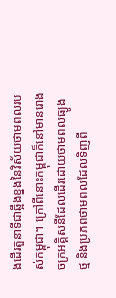ងដើរតួនាទីជាឆ្អឹងខ្នងនៃវិស័យថាមពលរបស់កម្ពុជា។ ក្រៅពីនោះកម្ពុជាក៏នៅមានរោងចក្រអគ្គិសនីដែលដើរដោយថាមពលធ្យូងថ្ម និងប្រភពថាមពលដែលទិញពី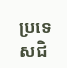ប្រទេសជិ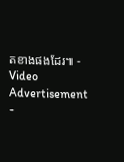តខាងផងដែរ៕ - Video Advertisement -